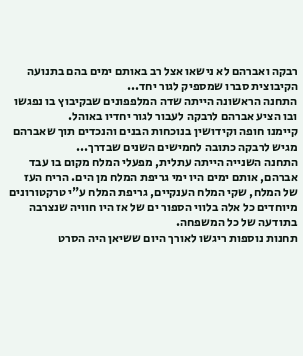רבקה ואברהם לא נישאו אצל רב באותם ימים בהם בתנועה הקיבוצית סברו שמספיק לגור יחד...
התחנה הראשונה הייתה שדה המלפפונים שבקיבוץ בו נפגשו ובו הציע אברהם לרבקה לעבור לגור יחדיו באוהל.
קיימנו חופה וקידושין בנוכחות הבנים והנכדים תוך שאברהם מגיש לרבקה כתובה לחמישים השנים שבדרך...
התחנה השנייה הייתה עתלית, מפעלי המלח מקום בו עבד אברהם, אותם ימים היו ימי גריפת המלח מן הים. הריח העז של המלח, שקי המלח הענקיים, גריפת המלח ע"י טרקטורונים מיוחדים כל אלה בלווי הספור ים של אז היו חוויה שנצרבה בתודעה של כל המשפחה.
תחנות נוספות ריגשו לאורך היום ששיאן היה הסרט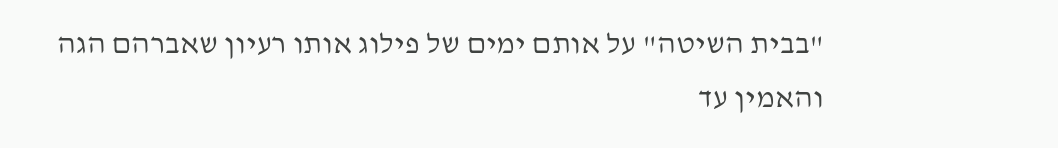"בבית השיטה" על אותם ימים של פילוג אותו רעיון שאברהם הגה והאמין עד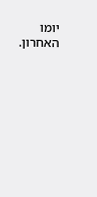יומו האחרון.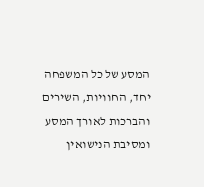המסע של כל המשפחה יחד, החוויות, השירים והברכות לאורך המסע ומסיבת הנישואין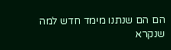הם הם שנתנו מימד חדש למה שנקרא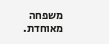משפחה מאוחדת.